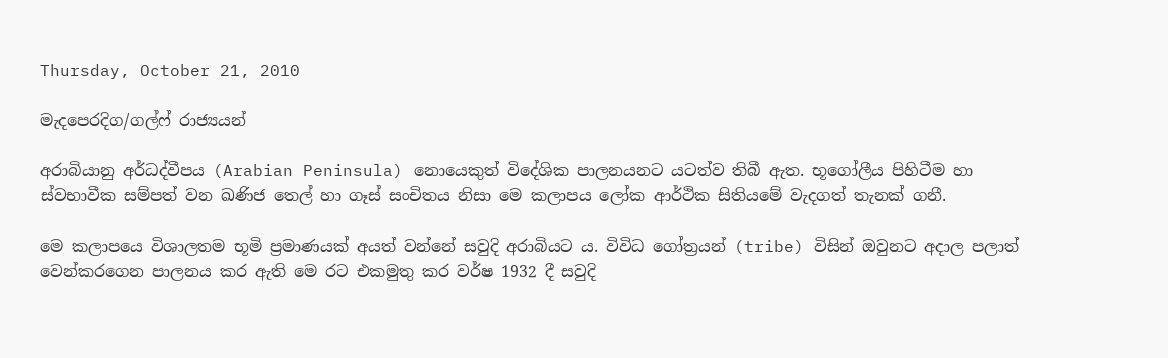Thursday, October 21, 2010

මැදපෙරදිග/ගල්ෆ් රාජ්‍යයන්

අරාබියානු අර්ධද්වීපය (Arabian Peninsula) නොයෙකුත් විදේශික පාලනයනට යටත්ව තිබී ඇත. භූගෝලීය පිහිටීම හා ස්වභාවීක සම්පත් වන ඛණිජ තෙල් හා ගෑස් සංචිතය නිසා මෙ කලාපය ලෝක ආර්ථික සිතියමේ වැදගත් තැනක් ගනී.

මෙ කලාපයෙ විශාලතම භූමි ප්‍රමාණයක් අයත් වන්නේ සවුදි අරාබියට ය. විවිධ ගෝත්‍රයන් (tribe) විසින් ඔවුනට අදාල පලාත් වෙන්කරගෙන පාලනය කර ඇති මෙ රට එකමුතු කර වර්ෂ 1932 දී සවුදි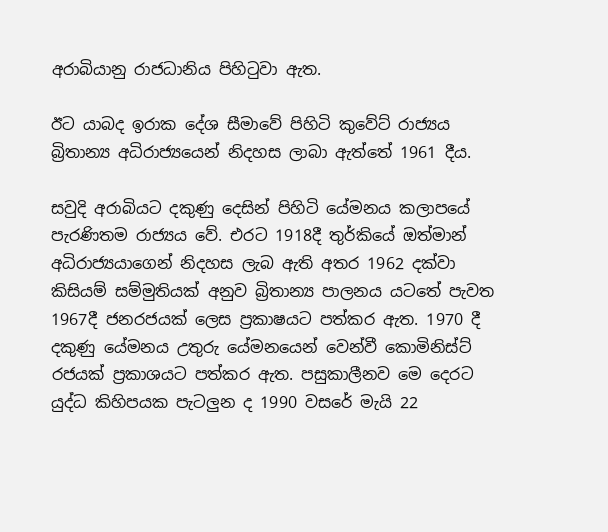අරාබියානු රාජධානිය පිහිටුවා ඇත.

ඊට යාබද ඉරාක දේශ සීමාවේ පිහිටි කුවේට් රාජ්‍යය බ්‍රිතාන්‍ය අධිරාජ්‍යයෙන් නිදහස ලාබා ඇත්තේ 1961 දීය.

සවුදි අරාබියට දකුණු දෙසින් පිහිටි යේමනය කලාපයේ පැරණිතම රාජ්‍යය වේ. එරට 1918දී තුර්කියේ ඔත්මාන් අධිරාජ්‍යයාගෙන් නිදහස ලැබ ඇති අතර 1962 දක්වා කිසියම් සම්මුතියක් අනුව බ්‍රිතාන්‍ය පාලනය යටතේ පැවත 1967දී ජනරජයක් ලෙස ප්‍රකාෂයට පත්කර ඇත. 1970 දී දකුණු යේමනය උතුරු යේමනයෙන් වෙන්වී කොමිනිස්ට් රජයක් ප්‍රකාශයට පත්කර ඇත. පසුකාලීනව මෙ දෙරට යුද්ධ කිහිපයක පැටලුන ද 1990 වසරේ මැයි 22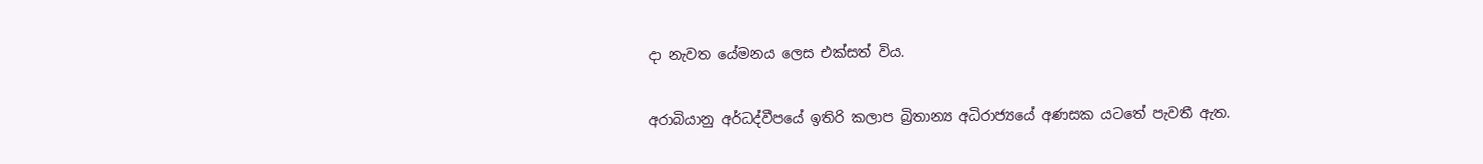දා නැවත යේමනය ලෙස එක්සත් විය.

අරාබියානු අර්ධද්වීපයේ ඉතිරි කලාප බ්‍රිතාන්‍ය අධිරාජ්‍යයේ අණසක යටතේ පැවතී ඇත.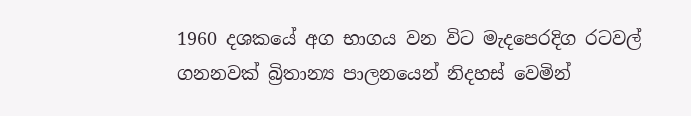1960 දශකයේ අග භාගය වන විට මැදපෙරදිග රටවල් ගනනවක් බ්‍රිතාන්‍ය පාලනයෙන් නිදහස් වෙමින්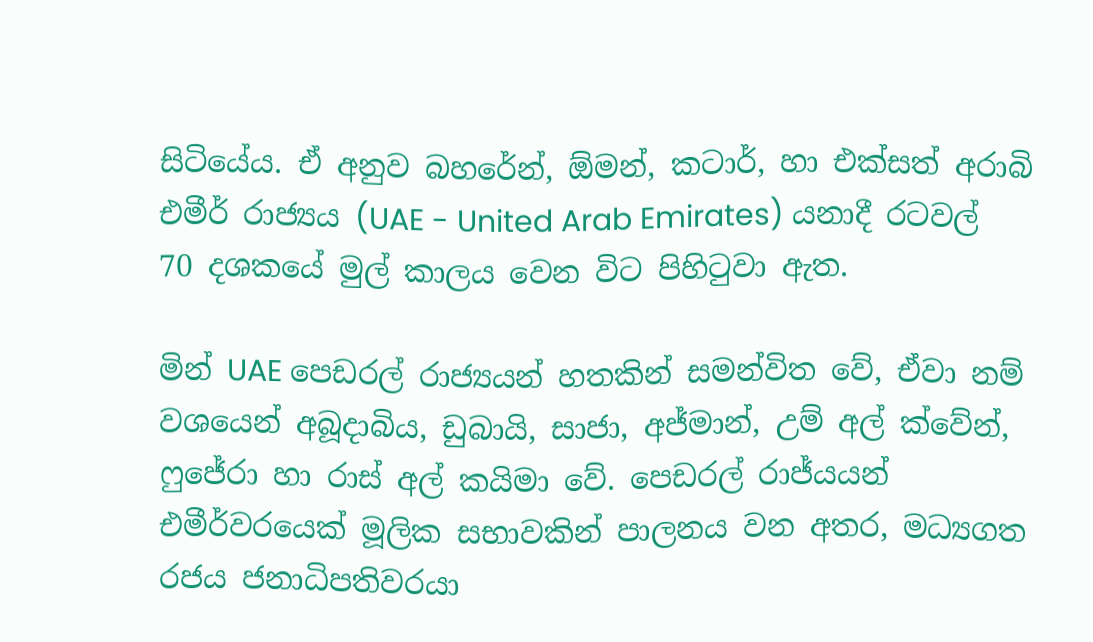සිටියේය. ඒ අනුව බහරේන්, ඕමන්, කටාර්, හා එක්සත් අරාබි එමීර් රාජ්‍යය (UAE - United Arab Emirates) යනාදී රටවල් 70 දශකයේ මුල් කාලය වෙන විට පිහිටුවා ඇත.

මින් UAE පෙඩරල් රාජ්‍යයන් හතකින් සමන්විත වේ, ඒවා නම් වශයෙන් අබූදාබිය, ඩුබායි, සාජා, අජ්මාන්, උම් අල් ක්වේන්, ෆුජේරා හා රාස් අල් කයිමා වේ. පෙඩරල් රාජ්යයන් එමීර්වරයෙක් මූලික සභාවකින් පාලනය වන අතර, මධ්‍යගත රජය ජනාධිපතිවරයා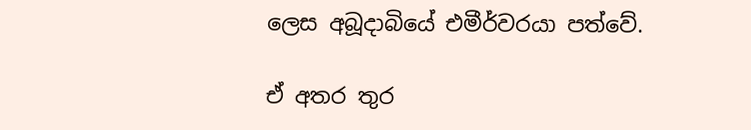ලෙස අබූදාබියේ එමීර්වරයා පත්වේ.

ඒ අතර තුර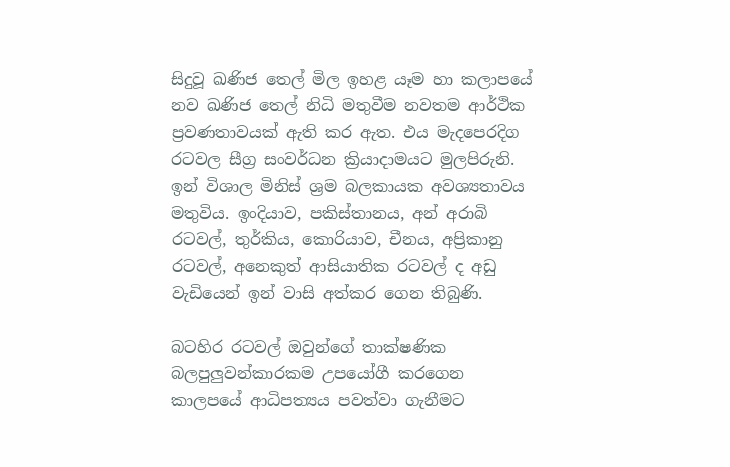සිදුවූ ඛණිජ තෙල් මිල ඉහළ යෑම හා කලාපයේ නව ඛණිජ තෙල් නිධි මතුවීම නවතම ආර්ථික ප්‍රවණතාවයක් ඇති කර ඇත. එය මැදපෙරදිග රටවල සීග්‍ර සංවර්ධන ක්‍රියාදාමයට මුලපිරුනි. ඉන් විශාල මිනිස් ශ්‍රම බලකායක අවශ්‍යතාවය මතුවිය. ඉංදියාව, පකිස්තානය, අන් අරාබි රටවල්, තුර්කිය, කොරියාව, චීනය, අප්‍රිකානු රටවල්, අනෙකුත් ආසියාතික රටවල් ද අඩු වැඩියෙන් ඉන් වාසි අත්කර ගෙන තිබුණි.

බටහිර රටවල් ඔවුන්ගේ තාක්ෂණික බලපුලුවන්කාරකම උපයෝගී කරගෙන කාලපයේ ආධිපත්‍යය පවත්වා ගැනීමට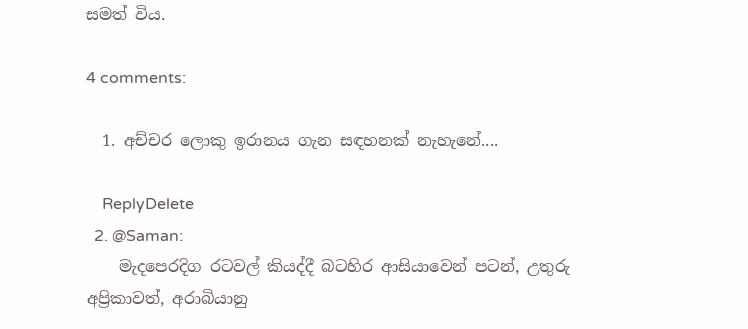සමත් විය.

4 comments:

  1. අච්චර ලොකු ඉරානය ගැන සඳහනක් නැහැනේ....

    ReplyDelete
  2. @Saman:
    මැදපෙරදිග රටවල් කියද්දී බටහිර ආසියාවෙන් පටන්, උතුරු අප්‍රිකාවත්, අරාබියානු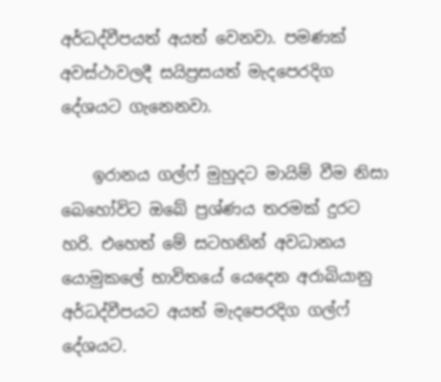අර්ධද්වීපයත් අයත් වෙනවා. පමණක් අවස්ථාවලදී සයිප්‍රසයත් මැදපෙරදිග දේශයට ගැනෙනවා.

    ඉරානය ගල්ෆ් මුහුදට මායිම් වීම නිසා බෙහෝවිට ඔබේ ප්‍රශ්ණය තරමක් දුරට හරි. එහෙත් මේ සටහනින් අවධානය යොමුකලේ භාවිතයේ යෙදෙන අරාබියානු අර්ධද්වීපයට අයත් මැදපෙරදිග ගල්ෆ් දේශයට.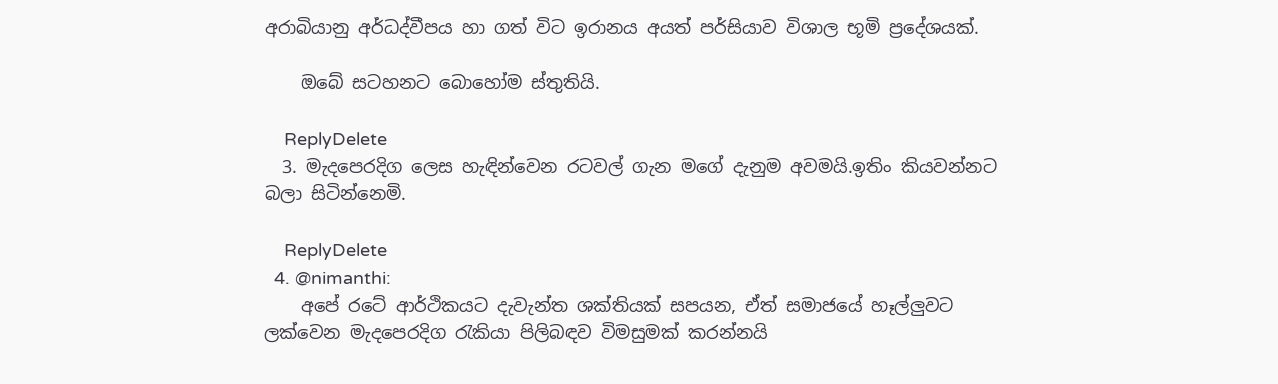අරාබියානු අර්ධද්වීපය හා ගත් විට ඉරානය අයත් පර්සියාව විශාල භූමි ප්‍රදේශයක්.

    ඔබේ සටහනට බොහෝම ස්තුතියි.

    ReplyDelete
  3. මැදපෙරදිග ලෙස හැඳින්වෙන රටවල් ගැන මගේ දැනුම අවමයි.ඉතිං කියවන්නට බලා සිටින්නෙමි.

    ReplyDelete
  4. @nimanthi:
    අපේ රටේ ආර්ථිකයට දැවැන්ත ශක්තියක් සපයන, ඒත් සමාජයේ හෑල්ලුවට ලක්වෙන මැදපෙරදිග රැකියා පිලිබඳව විමසුමක් කරන්නයි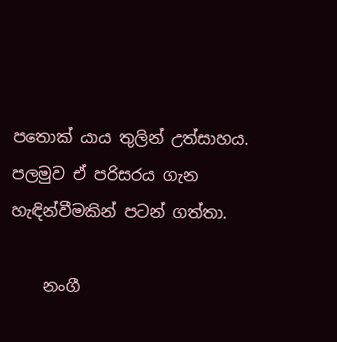පතොක් යාය තුලින් උත්සාහය. පලමුව ඒ පරිසරය ගැන හැඳින්වීමකින් පටන් ගත්තා.

    නංගී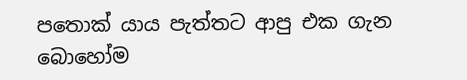පතොක් යාය පැත්තට ආපු එක ගැන බොහෝම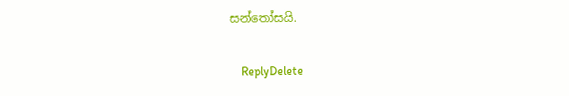සන්තෝසයි.

    ReplyDelete